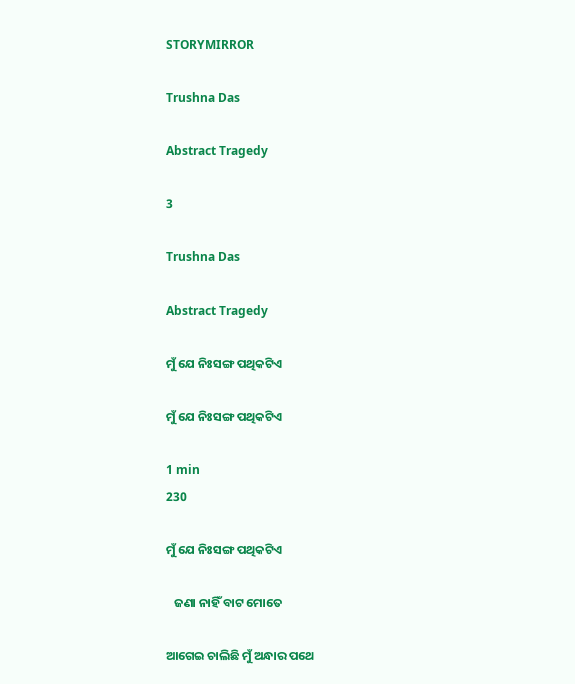STORYMIRROR

Trushna Das

Abstract Tragedy

3

Trushna Das

Abstract Tragedy

ମୁଁ ଯେ ନିଃସଙ୍ଗ ପଥିକଟିଏ

ମୁଁ ଯେ ନିଃସଙ୍ଗ ପଥିକଟିଏ

1 min
230

ମୁଁ ଯେ ନିଃସଙ୍ଗ ପଥିକଟିଏ

   ଜଣା ନାହିଁ ବାଟ ମୋତେ

ଆଗେଇ ଚାଲିଛି ମୁଁ ଅନ୍ଧାର ପଥେ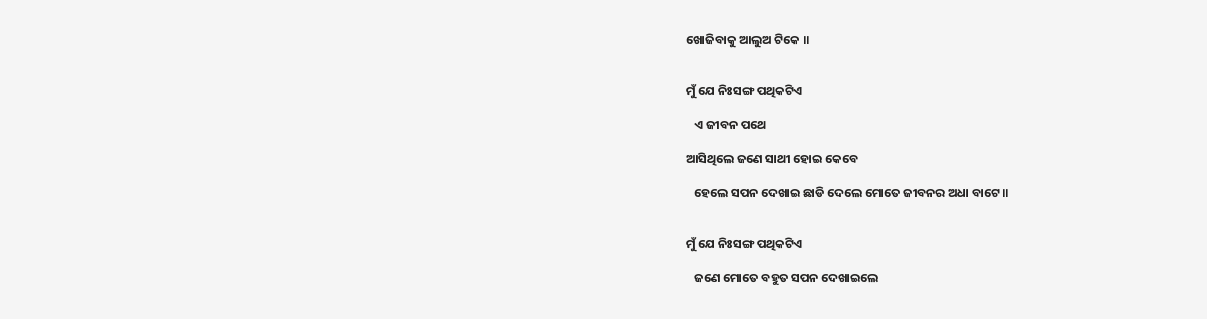ଖୋଜିବାକୁ ଆଲୁଅ ଟିକେ ॥


ମୁଁ ଯେ ନିଃସଙ୍ଗ ପଥିକଟିଏ

   ଏ ଜୀବନ ପଥେ

ଆସିଥିଲେ ଜଣେ ସାଥୀ ହୋଇ କେବେ

   ହେଲେ ସପନ ଦେଖାଇ ଛାଡି ଦେଲେ ମୋତେ ଜୀବନର ଅଧା ବାଟେ ॥


ମୁଁ ଯେ ନିଃସଙ୍ଗ ପଥିକଟିଏ

   ଜଣେ ମୋତେ ବହୁତ ସପନ ଦେଖାଇଲେ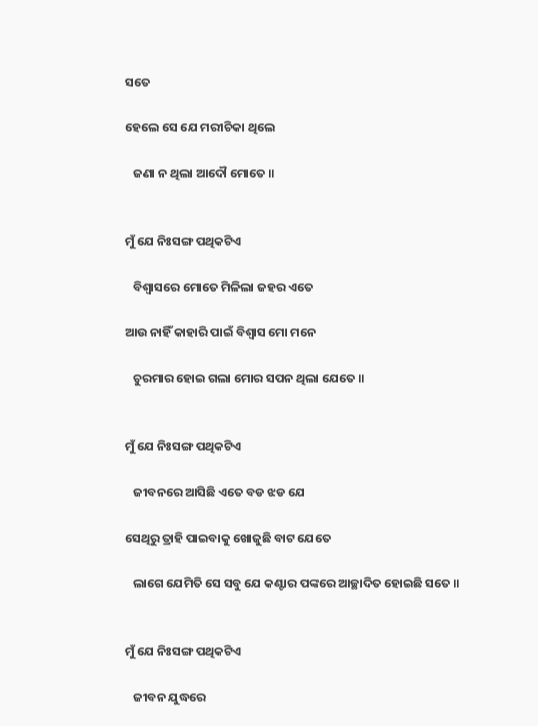ସତେ

ହେଲେ ସେ ଯେ ମରୀଚିକା ଥିଲେ

   ଜଣା ନ ଥିଲା ଆଦୌ ମୋତେ ॥


ମୁଁ ଯେ ନିଃସଙ୍ଗ ପଥିକଟିଏ

   ବିଶ୍ୱାସରେ ମୋତେ ମିଳିଲା ଜହର ଏତେ

ଆଉ ନାହିଁ କାହାରି ପାଇଁ ବିଶ୍ୱାସ ମୋ ମନେ

   ଚୁରମାର ହୋଇ ଗଲା ମୋର ସପନ ଥିଲା ଯେତେ ॥


ମୁଁ ଯେ ନିଃସଙ୍ଗ ପଥିକଟିଏ

   ଜୀବନରେ ଆସିଛି ଏତେ ବଡ ଝଡ ଯେ

ସେଥିରୁ ତ୍ରାହି ପାଇବାକୁ ଖୋଜୁଛି ବାଟ ଯେତେ

   ଲାଗେ ଯେମିତି ସେ ସବୁ ଯେ କଣ୍ଟାର ପଙ୍କରେ ଆଚ୍ଛାଦିତ ହୋଇଛି ସତେ ॥


ମୁଁ ଯେ ନିଃସଙ୍ଗ ପଥିକଟିଏ

   ଜୀବନ ଯୁଦ୍ଧରେ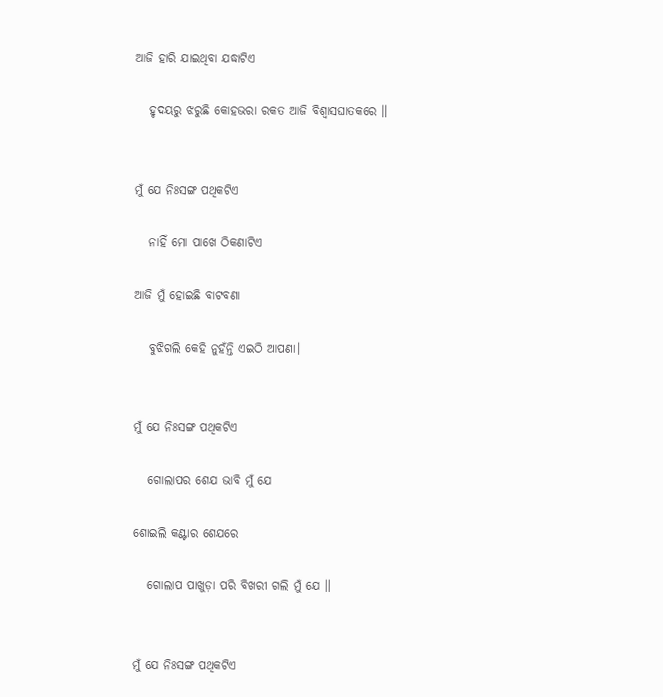ଆଜି ହାରି ଯାଇଥିବା ଯଦ୍ଧାଟିଏ

   ହୃଦୟରୁ ଝରୁଛି କୋହଭରା ରକତ ଆଜି ବିଶ୍ବାସଘାତକରେ ॥


ମୁଁ ଯେ ନିଃସଙ୍ଗ ପଥିକଟିଏ

   ନାହିଁ ମୋ ପାଖେ ଠିକଣାଟିଏ

ଆଜି ମୁଁ ହୋଇଛି ବାଟବଣା

   ବୁଝିଗଲି କେହି ନୁହଁନ୍ତି ଏଇଠି ଆପଣା।


ମୁଁ ଯେ ନିଃସଙ୍ଗ ପଥିକଟିଏ

   ଗୋଲାପର ଶେଯ ଭାବି ମୁଁ ଯେ

ଶୋଇଲି କଣ୍ଟାର ଶେଯରେ

   ଗୋଲାପ ପାଖୁଡ଼ା ପରି ବିଖରୀ ଗଲି ମୁଁ ଯେ ॥


ମୁଁ ଯେ ନିଃସଙ୍ଗ ପଥିକଟିଏ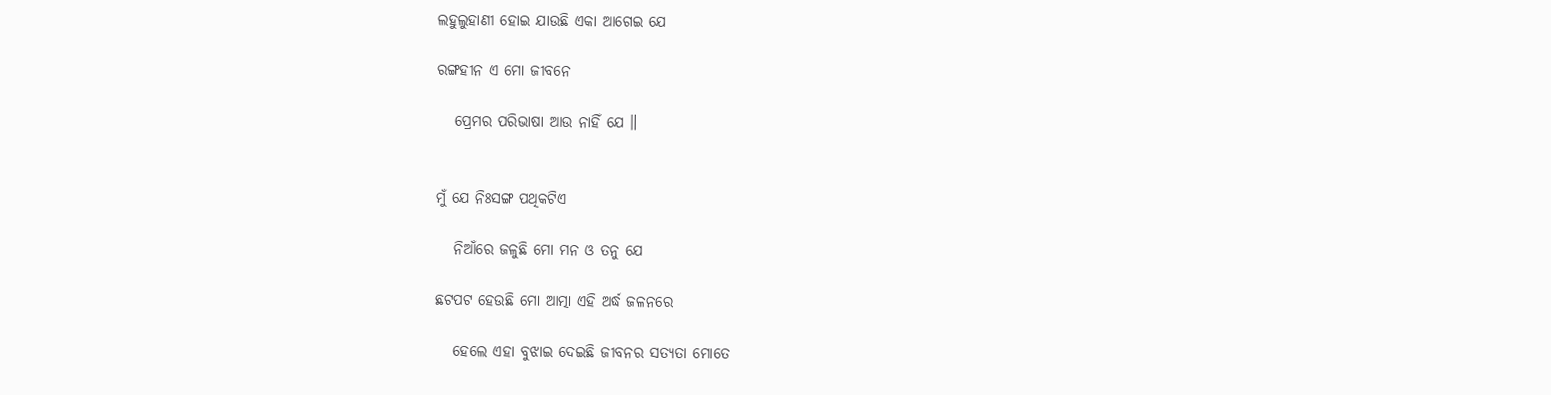ଲହୁଲୁହାଣୀ ହୋଇ ଯାଉଛି ଏକା ଆଗେଇ ଯେ

ରଙ୍ଗହୀନ ଏ ମୋ ଜୀବନେ

   ପ୍ରେମର ପରିଭାଷା ଆଉ ନାହିଁ ଯେ ॥


ମୁଁ ଯେ ନିଃସଙ୍ଗ ପଥିକଟିଏ

   ନିଆଁରେ ଜଳୁଛି ମୋ ମନ ଓ ତନୁ ଯେ

ଛଟପଟ ହେଉଛି ମୋ ଆତ୍ମା ଏହି ଅର୍ଦ୍ଧ ଜଳନରେ

   ହେଲେ ଏହା ବୁଝାଇ ଦେଇଛି ଜୀବନର ସତ୍ୟତା ମୋତେ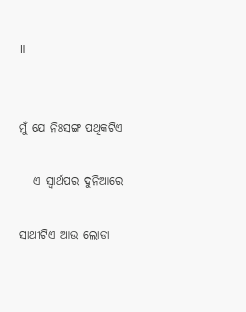॥


ମୁଁ ଯେ ନିଃସଙ୍ଗ ପଥିକଟିଏ

   ଏ ସ୍ୱାର୍ଥପର ଦୁନିଆରେ

ସାଥୀଟିଏ ଆଉ ଲୋଡା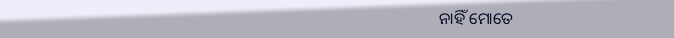ନାହିଁ ମୋତେ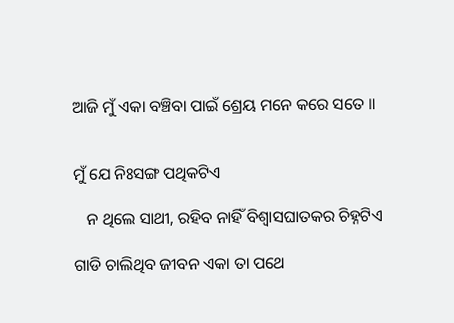ଆଜି ମୁଁ ଏକା ବଞ୍ଚିବା ପାଇଁ ଶ୍ରେୟ ମନେ କରେ ସତେ ॥


ମୁଁ ଯେ ନିଃସଙ୍ଗ ପଥିକଟିଏ

   ନ ଥିଲେ ସାଥୀ, ରହିବ ନାହିଁ ବିଶ୍ୱାସଘାତକର ଚିହ୍ନଟିଏ

ଗାଡି ଚାଲିଥିବ ଜୀବନ ଏକା ତା ପଥେ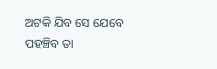ଅଟକି ଯିବ ସେ ଯେବେ ପହଞ୍ଚିବ ତା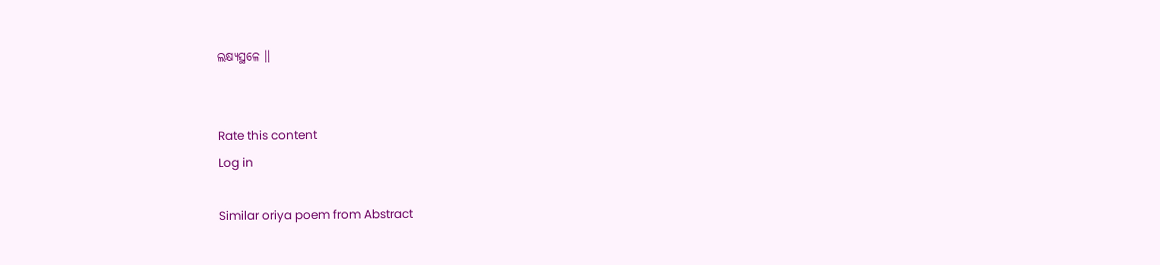ଲକ୍ଷ୍ୟସ୍ଥଳେ ॥


Rate this content
Log in

Similar oriya poem from Abstract